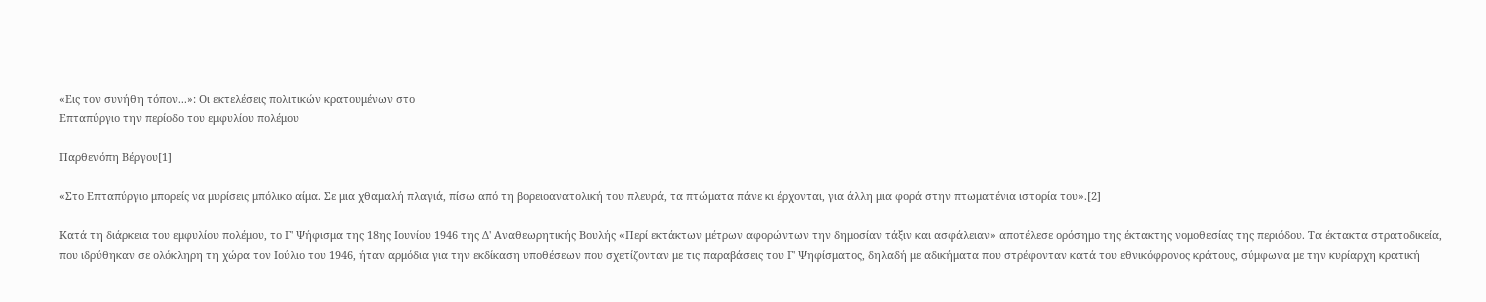«Εις τον συνήθη τόπον...»: Οι εκτελέσεις πολιτικών κρατουμένων στο
Επταπύργιο την περίοδο του εμφυλίου πολέμου

Παρθενόπη Βέργου[1]

«Στο Επταπύργιο μπορείς να μυρίσεις μπόλικο αίμα. Σε μια χθαμαλή πλαγιά, πίσω από τη βορειοανατολική του πλευρά, τα πτώματα πάνε κι έρχονται, για άλλη μια φορά στην πτωματένια ιστορία του».[2]

Κατά τη διάρκεια του εμφυλίου πολέμου, το Γ' Ψήφισμα της 18ης Ιουνίου 1946 της Δ' Αναθεωρητικής Βουλής «Περί εκτάκτων μέτρων αφορώντων την δημοσίαν τάξιν και ασφάλειαν» αποτέλεσε ορόσημο της έκτακτης νομοθεσίας της περιόδου. Τα έκτακτα στρατοδικεία, που ιδρύθηκαν σε ολόκληρη τη χώρα τον Ιούλιο του 1946, ήταν αρμόδια για την εκδίκαση υποθέσεων που σχετίζονταν με τις παραβάσεις του Γ' Ψηφίσματος, δηλαδή με αδικήματα που στρέφονταν κατά του εθνικόφρονος κράτους, σύμφωνα με την κυρίαρχη κρατική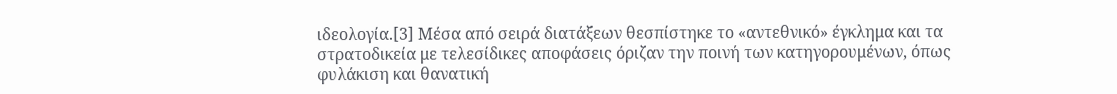ιδεολογία.[3] Μέσα από σειρά διατάξεων θεσπίστηκε το «αντεθνικό» έγκλημα και τα στρατοδικεία με τελεσίδικες αποφάσεις όριζαν την ποινή των κατηγορουμένων, όπως φυλάκιση και θανατική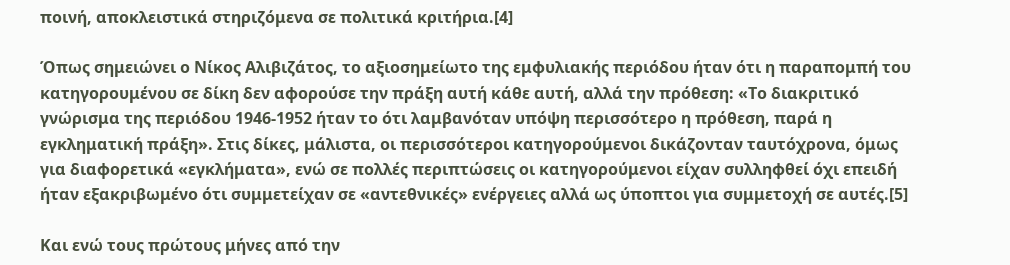ποινή, αποκλειστικά στηριζόμενα σε πολιτικά κριτήρια.[4]

Όπως σημειώνει ο Νίκος Αλιβιζάτος, το αξιοσημείωτο της εμφυλιακής περιόδου ήταν ότι η παραπομπή του κατηγορουμένου σε δίκη δεν αφορούσε την πράξη αυτή κάθε αυτή, αλλά την πρόθεση: «Το διακριτικό γνώρισμα της περιόδου 1946-1952 ήταν το ότι λαμβανόταν υπόψη περισσότερο η πρόθεση, παρά η εγκληματική πράξη». Στις δίκες, μάλιστα, οι περισσότεροι κατηγορούμενοι δικάζονταν ταυτόχρονα, όμως για διαφορετικά «εγκλήματα», ενώ σε πολλές περιπτώσεις οι κατηγορούμενοι είχαν συλληφθεί όχι επειδή ήταν εξακριβωμένο ότι συμμετείχαν σε «αντεθνικές» ενέργειες αλλά ως ύποπτοι για συμμετοχή σε αυτές.[5]

Και ενώ τους πρώτους μήνες από την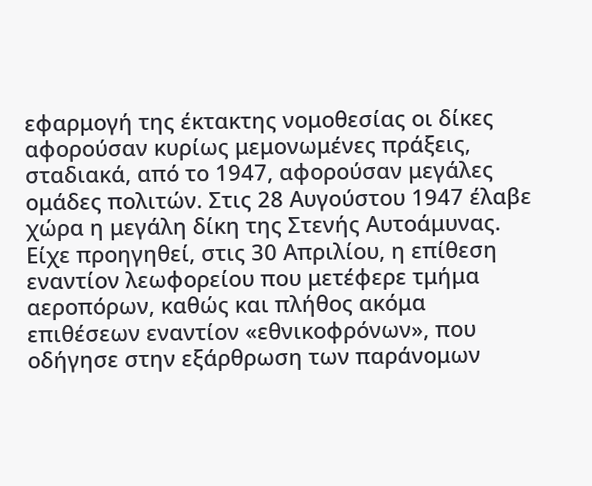εφαρμογή της έκτακτης νομοθεσίας οι δίκες αφορούσαν κυρίως μεμονωμένες πράξεις, σταδιακά, από το 1947, αφορούσαν μεγάλες ομάδες πολιτών. Στις 28 Αυγούστου 1947 έλαβε χώρα η μεγάλη δίκη της Στενής Αυτοάμυνας. Είχε προηγηθεί, στις 30 Απριλίου, η επίθεση εναντίον λεωφορείου που μετέφερε τμήμα αεροπόρων, καθώς και πλήθος ακόμα επιθέσεων εναντίον «εθνικοφρόνων», που οδήγησε στην εξάρθρωση των παράνομων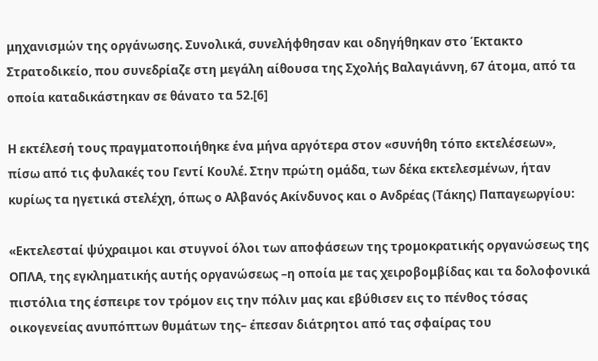μηχανισμών της οργάνωσης. Συνολικά, συνελήφθησαν και οδηγήθηκαν στο Έκτακτο Στρατοδικείο, που συνεδρίαζε στη μεγάλη αίθουσα της Σχολής Βαλαγιάννη, 67 άτομα, από τα οποία καταδικάστηκαν σε θάνατο τα 52.[6]

Η εκτέλεσή τους πραγματοποιήθηκε ένα μήνα αργότερα στον «συνήθη τόπο εκτελέσεων», πίσω από τις φυλακές του Γεντί Κουλέ. Στην πρώτη ομάδα, των δέκα εκτελεσμένων, ήταν κυρίως τα ηγετικά στελέχη, όπως ο Αλβανός Ακίνδυνος και ο Ανδρέας (Τάκης) Παπαγεωργίου:

«Εκτελεσταί ψύχραιμοι και στυγνοί όλοι των αποφάσεων της τρομοκρατικής οργανώσεως της ΟΠΛΑ, της εγκληματικής αυτής οργανώσεως –η οποία με τας χειροβομβίδας και τα δολοφονικά πιστόλια της έσπειρε τον τρόμον εις την πόλιν μας και εβύθισεν εις το πένθος τόσας οικογενείας ανυπόπτων θυμάτων της– έπεσαν διάτρητοι από τας σφαίρας του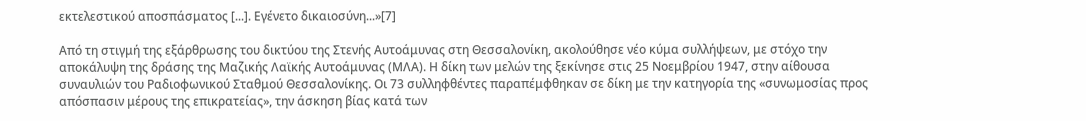εκτελεστικού αποσπάσματος [...]. Εγένετο δικαιοσύνη...»[7]

Από τη στιγμή της εξάρθρωσης του δικτύου της Στενής Αυτοάμυνας στη Θεσσαλονίκη, ακολούθησε νέο κύμα συλλήψεων, με στόχο την αποκάλυψη της δράσης της Μαζικής Λαϊκής Αυτοάμυνας (ΜΛΑ). Η δίκη των μελών της ξεκίνησε στις 25 Νοεμβρίου 1947, στην αίθουσα συναυλιών του Ραδιοφωνικού Σταθμού Θεσσαλονίκης. Οι 73 συλληφθέντες παραπέμφθηκαν σε δίκη με την κατηγορία της «συνωμοσίας προς απόσπασιν μέρους της επικρατείας», την άσκηση βίας κατά των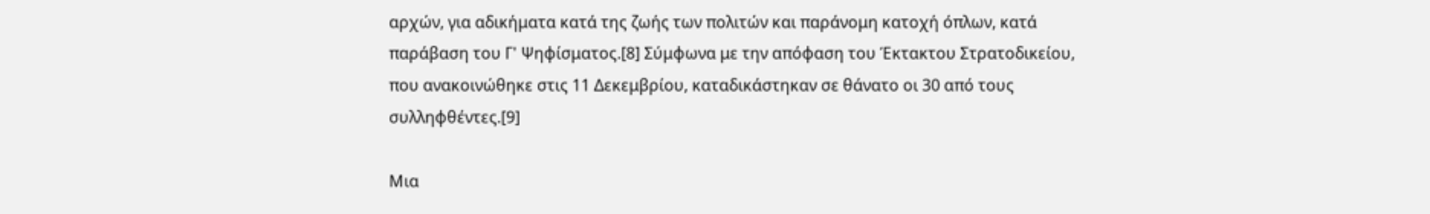αρχών, για αδικήματα κατά της ζωής των πολιτών και παράνομη κατοχή όπλων, κατά παράβαση του Γ' Ψηφίσματος.[8] Σύμφωνα με την απόφαση του Έκτακτου Στρατοδικείου, που ανακοινώθηκε στις 11 Δεκεμβρίου, καταδικάστηκαν σε θάνατο οι 30 από τους συλληφθέντες.[9]

Μια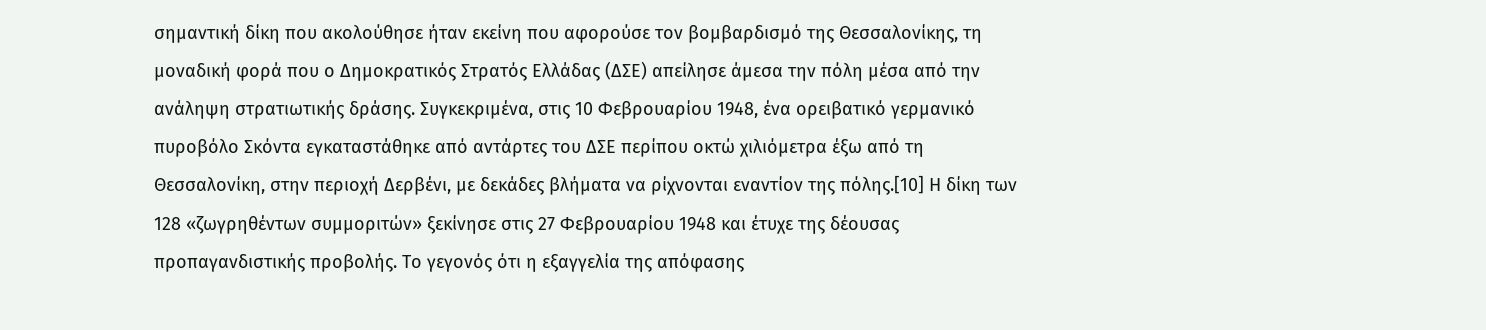σημαντική δίκη που ακολούθησε ήταν εκείνη που αφορούσε τον βομβαρδισμό της Θεσσαλονίκης, τη μοναδική φορά που ο Δημοκρατικός Στρατός Ελλάδας (ΔΣΕ) απείλησε άμεσα την πόλη μέσα από την ανάληψη στρατιωτικής δράσης. Συγκεκριμένα, στις 10 Φεβρουαρίου 1948, ένα ορειβατικό γερμανικό πυροβόλο Σκόντα εγκαταστάθηκε από αντάρτες του ΔΣΕ περίπου οκτώ χιλιόμετρα έξω από τη Θεσσαλονίκη, στην περιοχή Δερβένι, με δεκάδες βλήματα να ρίχνονται εναντίον της πόλης.[10] Η δίκη των 128 «ζωγρηθέντων συμμοριτών» ξεκίνησε στις 27 Φεβρουαρίου 1948 και έτυχε της δέουσας προπαγανδιστικής προβολής. Το γεγονός ότι η εξαγγελία της απόφασης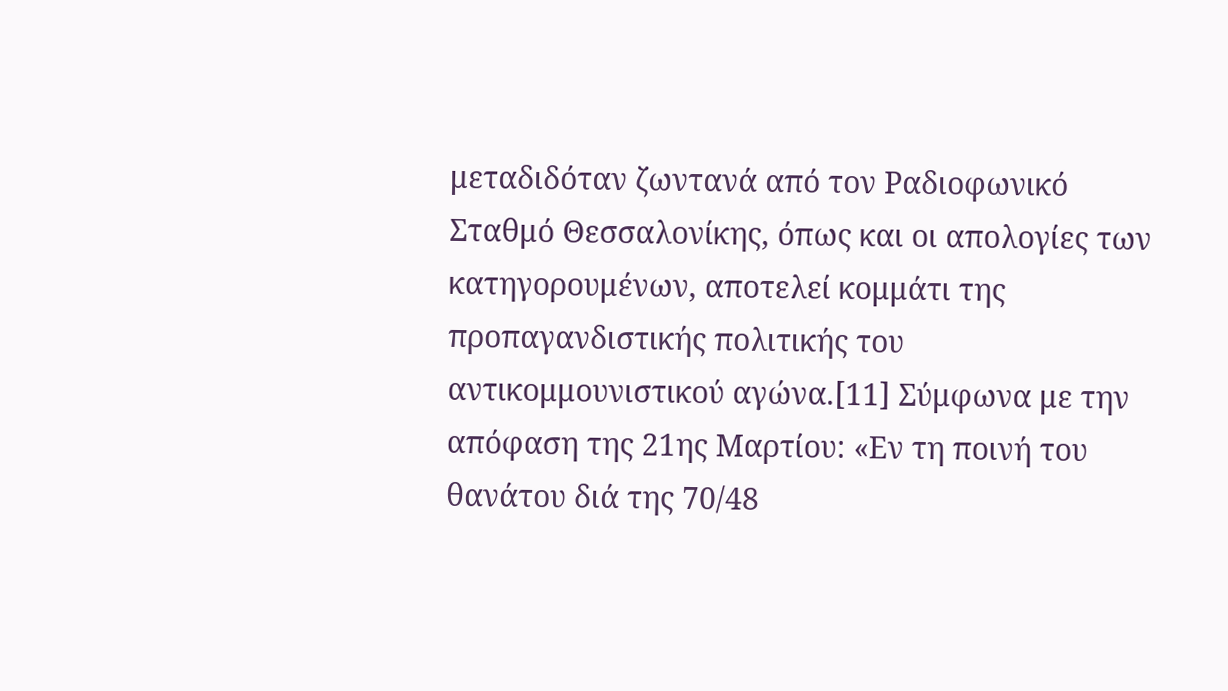μεταδιδόταν ζωντανά από τον Ραδιοφωνικό Σταθμό Θεσσαλονίκης, όπως και οι απολογίες των κατηγορουμένων, αποτελεί κομμάτι της προπαγανδιστικής πολιτικής του αντικομμουνιστικού αγώνα.[11] Σύμφωνα με την απόφαση της 21ης Μαρτίου: «Εν τη ποινή του θανάτου διά της 70/48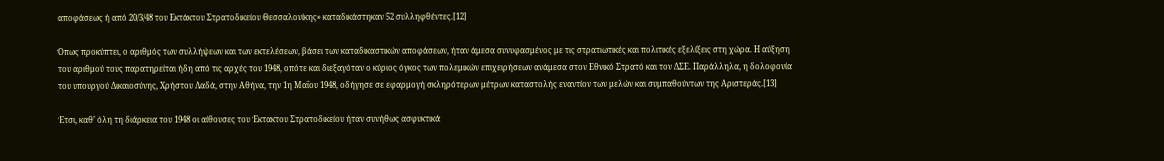αποφάσεως ή από 20/3/48 του Εκτάκτου Στρατοδικείου Θεσσαλονίκης» καταδικάστηκαν 52 συλληφθέντες.[12]

Όπως προκύπτει, ο αριθμός των συλλήψεων και των εκτελέσεων, βάσει των καταδικαστικών αποφάσεων, ήταν άμεσα συνυφασμένος με τις στρατιωτικές και πολιτικές εξελίξεις στη χώρα. Η αύξηση του αριθμού τους παρατηρείται ήδη από τις αρχές του 1948, οπότε και διεξαγόταν ο κύριος όγκος των πολεμικών επιχειρήσεων ανάμεσα στον Εθνικό Στρατό και τον ΔΣΕ. Παράλληλα, η δολοφονία του υπουργού Δικαιοσύνης, Χρήστου Λαδά, στην Αθήνα, την 1η Μαΐου 1948, οδήγησε σε εφαρμογή σκληρότερων μέτρων καταστολής εναντίον των μελών και συμπαθούντων της Αριστεράς.[13]

Έτσι, καθ’ όλη τη διάρκεια του 1948 οι αίθουσες του Έκτακτου Στρατοδικείου ήταν συνήθως ασφυκτικά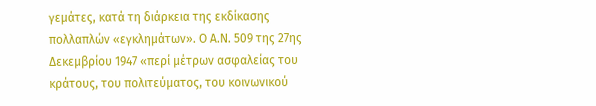γεμάτες, κατά τη διάρκεια της εκδίκασης πολλαπλών «εγκλημάτων». Ο Α.Ν. 509 της 27ης Δεκεμβρίου 1947 «περί μέτρων ασφαλείας του κράτους, του πολιτεύματος, του κοινωνικού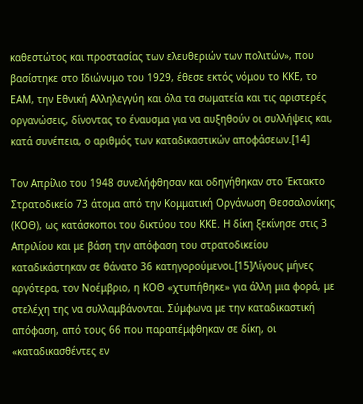καθεστώτος και προστασίας των ελευθεριών των πολιτών», που βασίστηκε στο Ιδιώνυμο του 1929, έθεσε εκτός νόμου το ΚΚΕ, το ΕΑΜ, την Εθνική Αλληλεγγύη και όλα τα σωματεία και τις αριστερές οργανώσεις, δίνοντας το έναυσμα για να αυξηθούν οι συλλήψεις και, κατά συνέπεια, ο αριθμός των καταδικαστικών αποφάσεων.[14]

Τον Απρίλιο του 1948 συνελήφθησαν και οδηγήθηκαν στο Έκτακτο Στρατοδικείο 73 άτομα από την Κομματική Οργάνωση Θεσσαλονίκης (ΚΟΘ), ως κατάσκοποι του δικτύου του ΚΚΕ. Η δίκη ξεκίνησε στις 3 Απριλίου και με βάση την απόφαση του στρατοδικείου καταδικάστηκαν σε θάνατο 36 κατηγορούμενοι.[15]Λίγους μήνες αργότερα, τον Νοέμβριο, η ΚΟΘ «χτυπήθηκε» για άλλη μια φορά, με στελέχη της να συλλαμβάνονται. Σύμφωνα με την καταδικαστική απόφαση, από τους 66 που παραπέμφθηκαν σε δίκη, οι «καταδικασθέντες εν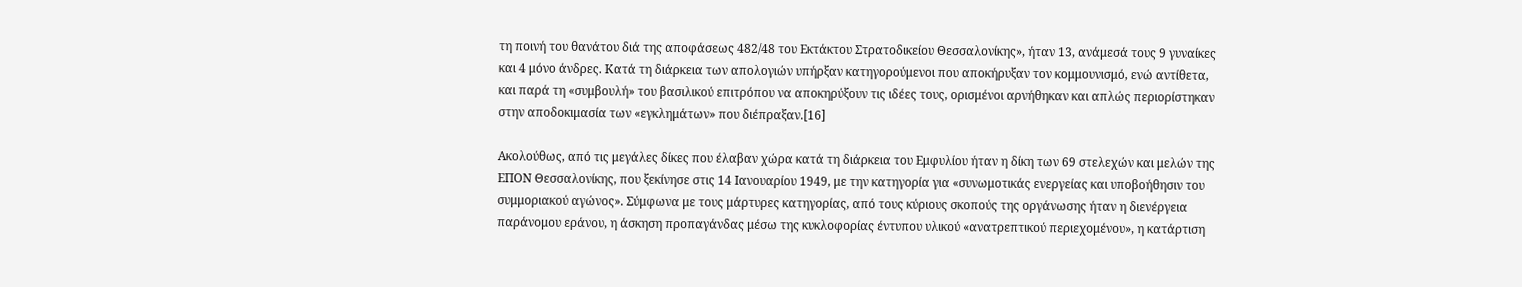τη ποινή του θανάτου διά της αποφάσεως 482/48 του Εκτάκτου Στρατοδικείου Θεσσαλονίκης», ήταν 13, ανάμεσά τους 9 γυναίκες και 4 μόνο άνδρες. Κατά τη διάρκεια των απολογιών υπήρξαν κατηγορούμενοι που αποκήρυξαν τον κομμουνισμό, ενώ αντίθετα, και παρά τη «συμβουλή» του βασιλικού επιτρόπου να αποκηρύξουν τις ιδέες τους, ορισμένοι αρνήθηκαν και απλώς περιορίστηκαν στην αποδοκιμασία των «εγκλημάτων» που διέπραξαν.[16]

Ακολούθως, από τις μεγάλες δίκες που έλαβαν χώρα κατά τη διάρκεια του Εμφυλίου ήταν η δίκη των 69 στελεχών και μελών της ΕΠΟΝ Θεσσαλονίκης, που ξεκίνησε στις 14 Ιανουαρίου 1949, με την κατηγορία για «συνωμοτικάς ενεργείας και υποβοήθησιν του συμμοριακού αγώνος». Σύμφωνα με τους μάρτυρες κατηγορίας, από τους κύριους σκοπούς της οργάνωσης ήταν η διενέργεια παράνομου εράνου, η άσκηση προπαγάνδας μέσω της κυκλοφορίας έντυπου υλικού «ανατρεπτικού περιεχομένου», η κατάρτιση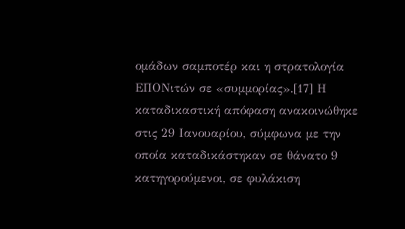ομάδων σαμποτέρ και η στρατολογία ΕΠΟΝιτών σε «συμμορίας».[17] Η καταδικαστική απόφαση ανακοινώθηκε στις 29 Ιανουαρίου, σύμφωνα με την οποία καταδικάστηκαν σε θάνατο 9 κατηγορούμενοι, σε φυλάκιση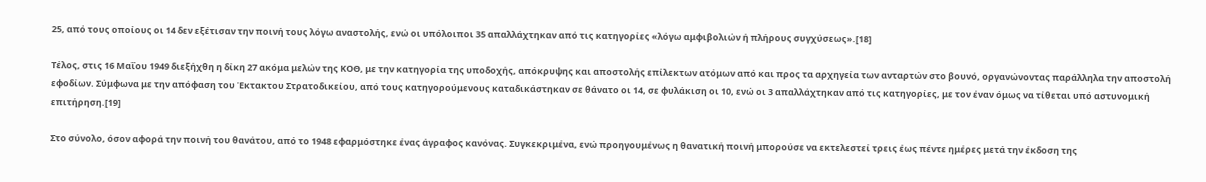25, από τους οποίους οι 14 δεν εξέτισαν την ποινή τους λόγω αναστολής, ενώ οι υπόλοιποι 35 απαλλάχτηκαν από τις κατηγορίες «λόγω αμφιβολιών ή πλήρους συγχύσεως».[18]

Τέλος, στις 16 Μαΐου 1949 διεξήχθη η δίκη 27 ακόμα μελών της ΚΟΘ, με την κατηγορία της υποδοχής, απόκρυψης και αποστολής επίλεκτων ατόμων από και προς τα αρχηγεία των ανταρτών στο βουνό, οργανώνοντας παράλληλα την αποστολή εφοδίων. Σύμφωνα με την απόφαση του Έκτακτου Στρατοδικείου, από τους κατηγορούμενους καταδικάστηκαν σε θάνατο οι 14, σε φυλάκιση οι 10, ενώ οι 3 απαλλάχτηκαν από τις κατηγορίες, με τον έναν όμως να τίθεται υπό αστυνομική επιτήρηση.[19]

Στο σύνολο, όσον αφορά την ποινή του θανάτου, από το 1948 εφαρμόστηκε ένας άγραφος κανόνας. Συγκεκριμένα, ενώ προηγουμένως η θανατική ποινή μπορούσε να εκτελεστεί τρεις έως πέντε ημέρες μετά την έκδοση της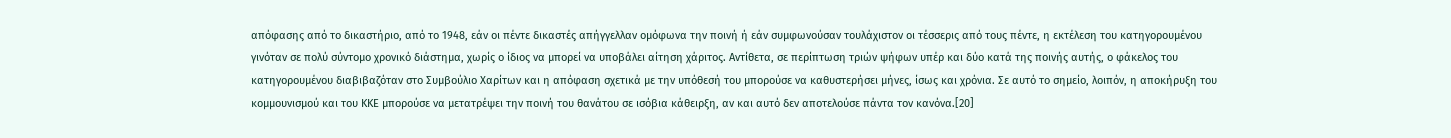απόφασης από το δικαστήριο, από το 1948, εάν οι πέντε δικαστές απήγγελλαν ομόφωνα την ποινή ή εάν συμφωνούσαν τουλάχιστον οι τέσσερις από τους πέντε, η εκτέλεση του κατηγορουμένου γινόταν σε πολύ σύντομο χρονικό διάστημα, χωρίς ο ίδιος να μπορεί να υποβάλει αίτηση χάριτος. Αντίθετα, σε περίπτωση τριών ψήφων υπέρ και δύο κατά της ποινής αυτής, ο φάκελος του κατηγορουμένου διαβιβαζόταν στο Συμβούλιο Χαρίτων και η απόφαση σχετικά με την υπόθεσή του μπορούσε να καθυστερήσει μήνες, ίσως και χρόνια. Σε αυτό το σημείο, λοιπόν, η αποκήρυξη του κομμουνισμού και του ΚΚΕ μπορούσε να μετατρέψει την ποινή του θανάτου σε ισόβια κάθειρξη, αν και αυτό δεν αποτελούσε πάντα τον κανόνα.[20]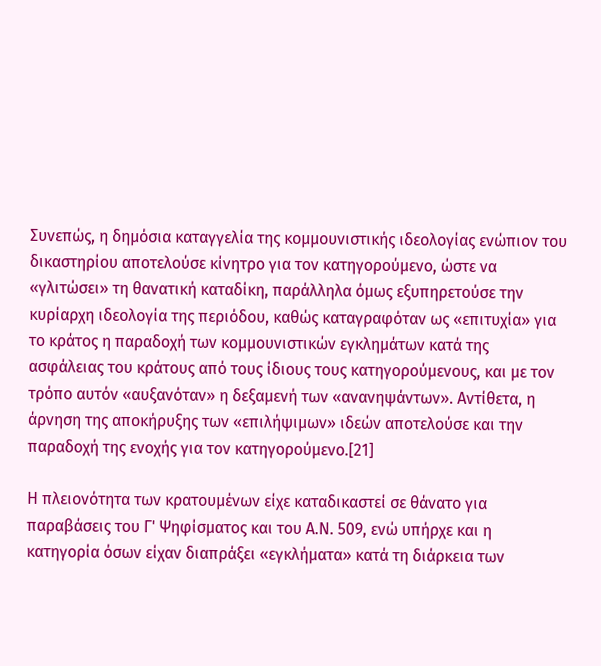Συνεπώς, η δημόσια καταγγελία της κομμουνιστικής ιδεολογίας ενώπιον του δικαστηρίου αποτελούσε κίνητρο για τον κατηγορούμενο, ώστε να «γλιτώσει» τη θανατική καταδίκη, παράλληλα όμως εξυπηρετούσε την κυρίαρχη ιδεολογία της περιόδου, καθώς καταγραφόταν ως «επιτυχία» για το κράτος η παραδοχή των κομμουνιστικών εγκλημάτων κατά της ασφάλειας του κράτους από τους ίδιους τους κατηγορούμενους, και με τον τρόπο αυτόν «αυξανόταν» η δεξαμενή των «ανανηψάντων». Αντίθετα, η άρνηση της αποκήρυξης των «επιλήψιμων» ιδεών αποτελούσε και την παραδοχή της ενοχής για τον κατηγορούμενο.[21]

Η πλειονότητα των κρατουμένων είχε καταδικαστεί σε θάνατο για παραβάσεις του Γ' Ψηφίσματος και του Α.Ν. 509, ενώ υπήρχε και η κατηγορία όσων είχαν διαπράξει «εγκλήματα» κατά τη διάρκεια των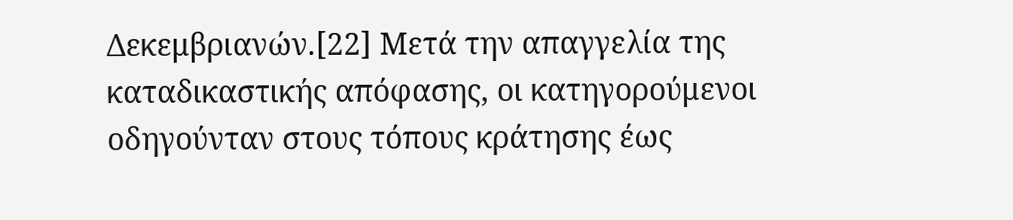Δεκεμβριανών.[22] Μετά την απαγγελία της καταδικαστικής απόφασης, οι κατηγορούμενοι οδηγούνταν στους τόπους κράτησης έως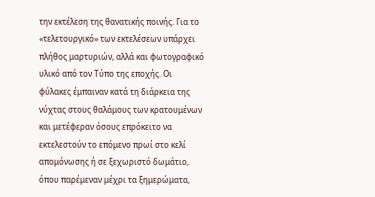την εκτέλεση της θανατικής ποινής. Για το «τελετουργικό» των εκτελέσεων υπάρχει πλήθος μαρτυριών, αλλά και φωτογραφικό υλικό από τον Τύπο της εποχής. Οι φύλακες έμπαιναν κατά τη διάρκεια της νύχτας στους θαλάμους των κρατουμένων και μετέφεραν όσους επρόκειτο να εκτελεστούν το επόμενο πρωί στο κελί απομόνωσης ή σε ξεχωριστό δωμάτιο, όπου παρέμεναν μέχρι τα ξημερώματα,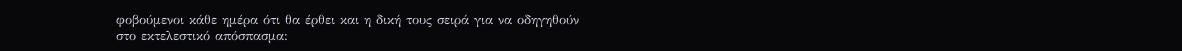φοβούμενοι κάθε ημέρα ότι θα έρθει και η δική τους σειρά για να οδηγηθούν στο εκτελεστικό απόσπασμα: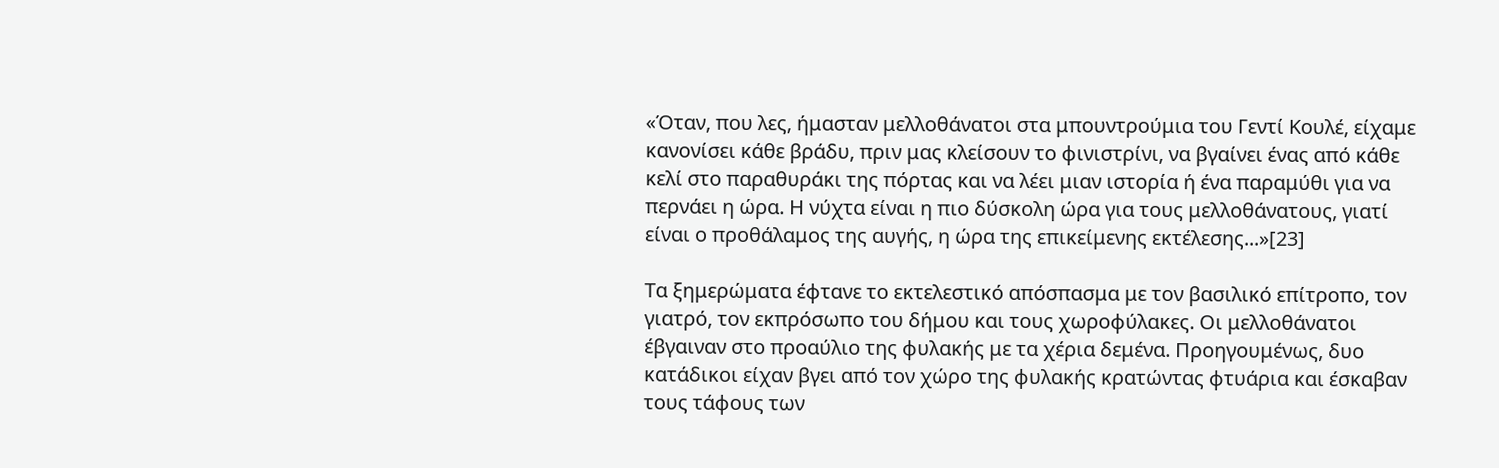«Όταν, που λες, ήμασταν μελλοθάνατοι στα μπουντρούμια του Γεντί Κουλέ, είχαμε κανονίσει κάθε βράδυ, πριν μας κλείσουν το φινιστρίνι, να βγαίνει ένας από κάθε κελί στο παραθυράκι της πόρτας και να λέει μιαν ιστορία ή ένα παραμύθι για να περνάει η ώρα. Η νύχτα είναι η πιο δύσκολη ώρα για τους μελλοθάνατους, γιατί είναι ο προθάλαμος της αυγής, η ώρα της επικείμενης εκτέλεσης...»[23]

Τα ξημερώματα έφτανε το εκτελεστικό απόσπασμα με τον βασιλικό επίτροπο, τον γιατρό, τον εκπρόσωπο του δήμου και τους χωροφύλακες. Οι μελλοθάνατοι έβγαιναν στο προαύλιο της φυλακής με τα χέρια δεμένα. Προηγουμένως, δυο κατάδικοι είχαν βγει από τον χώρο της φυλακής κρατώντας φτυάρια και έσκαβαν τους τάφους των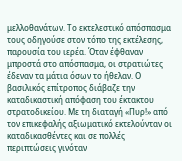μελλοθανάτων. Το εκτελεστικό απόσπασμα τους οδηγούσε στον τόπο της εκτέλεσης, παρουσία του ιερέα. Όταν έφθαναν μπροστά στο απόσπασμα, οι στρατιώτες έδεναν τα μάτια όσων το ήθελαν. Ο βασιλικός επίτροπος διάβαζε την καταδικαστική απόφαση του έκτακτου στρατοδικείου. Με τη διαταγή «Πυρ!» από τον επικεφαλής αξιωματικό εκτελούνταν οι καταδικασθέντες και σε πολλές περιπτώσεις γινόταν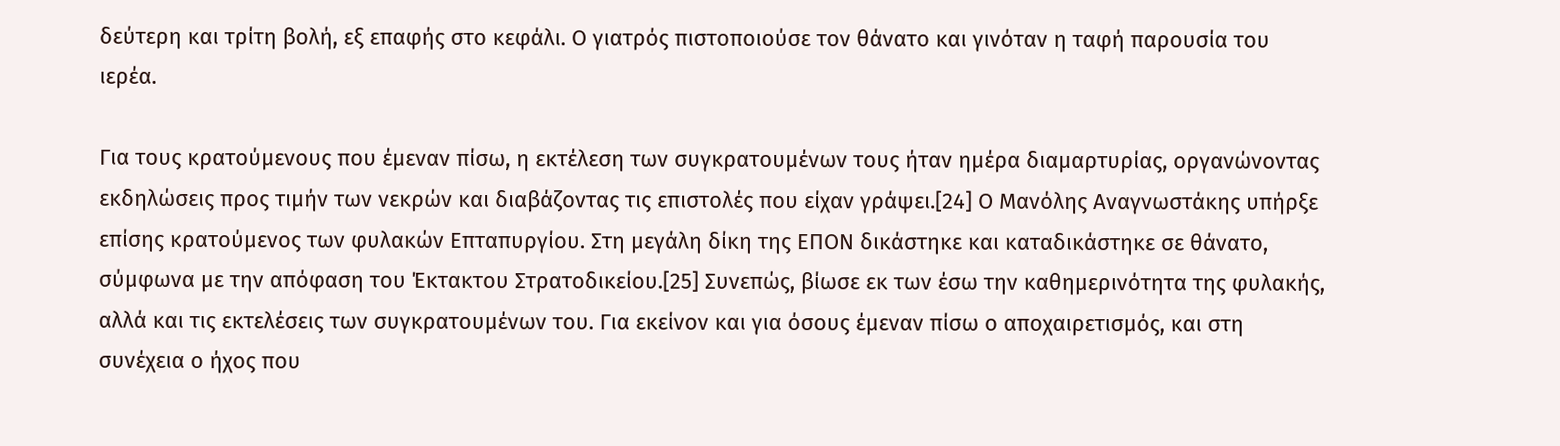δεύτερη και τρίτη βολή, εξ επαφής στο κεφάλι. Ο γιατρός πιστοποιούσε τον θάνατο και γινόταν η ταφή παρουσία του ιερέα.

Για τους κρατούμενους που έμεναν πίσω, η εκτέλεση των συγκρατουμένων τους ήταν ημέρα διαμαρτυρίας, οργανώνοντας εκδηλώσεις προς τιμήν των νεκρών και διαβάζοντας τις επιστολές που είχαν γράψει.[24] Ο Μανόλης Αναγνωστάκης υπήρξε επίσης κρατούμενος των φυλακών Επταπυργίου. Στη μεγάλη δίκη της ΕΠΟΝ δικάστηκε και καταδικάστηκε σε θάνατο, σύμφωνα με την απόφαση του Έκτακτου Στρατοδικείου.[25] Συνεπώς, βίωσε εκ των έσω την καθημερινότητα της φυλακής, αλλά και τις εκτελέσεις των συγκρατουμένων του. Για εκείνον και για όσους έμεναν πίσω ο αποχαιρετισμός, και στη συνέχεια ο ήχος που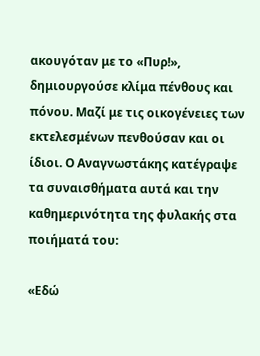ακουγόταν με το «Πυρ!», δημιουργούσε κλίμα πένθους και πόνου. Μαζί με τις οικογένειες των εκτελεσμένων πενθούσαν και οι ίδιοι. Ο Αναγνωστάκης κατέγραψε τα συναισθήματα αυτά και την καθημερινότητα της φυλακής στα ποιήματά του:

«Εδώ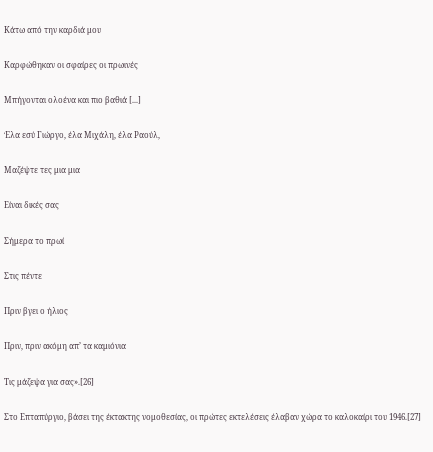Κάτω από την καρδιά μου

Καρφώθηκαν οι σφαίρες οι πρωινές

Μπήγονται ολοένα και πιο βαθιά [...]

Έλα εσύ Γιώργο, έλα Μιχάλη, έλα Ραούλ,

Μαζέψτε τες μια μια

Είναι δικές σας

Σήμερα το πρωί

Στις πέντε

Πριν βγει ο ήλιος

Πριν, πριν ακόμη απ’ τα καμιόνια

Τις μάζεψα για σας».[26]

Στο Επταπύργιο, βάσει της έκτακτης νομοθεσίας, οι πρώτες εκτελέσεις έλαβαν χώρα το καλοκαίρι του 1946.[27]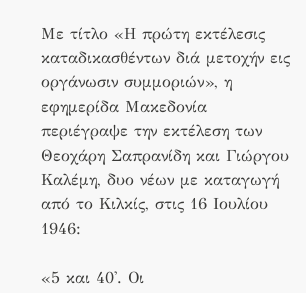Με τίτλο «Η πρώτη εκτέλεσις καταδικασθέντων διά μετοχήν εις οργάνωσιν συμμοριών», η εφημερίδα Μακεδονία περιέγραψε την εκτέλεση των Θεοχάρη Σαπρανίδη και Γιώργου Καλέμη, δυο νέων με καταγωγή από το Κιλκίς, στις 16 Ιουλίου 1946:

«5 και 40'. Οι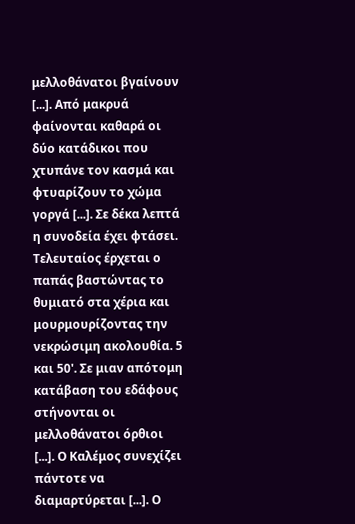μελλοθάνατοι βγαίνουν [...]. Από μακρυά φαίνονται καθαρά οι δύο κατάδικοι που χτυπάνε τον κασμά και φτυαρίζουν το χώμα γοργά [...]. Σε δέκα λεπτά η συνοδεία έχει φτάσει. Τελευταίος έρχεται ο παπάς βαστώντας το θυμιατό στα χέρια και μουρμουρίζοντας την νεκρώσιμη ακολουθία. 5 και 50'. Σε μιαν απότομη κατάβαση του εδάφους στήνονται οι μελλοθάνατοι όρθιοι [...]. Ο Καλέμος συνεχίζει πάντοτε να διαμαρτύρεται [...]. Ο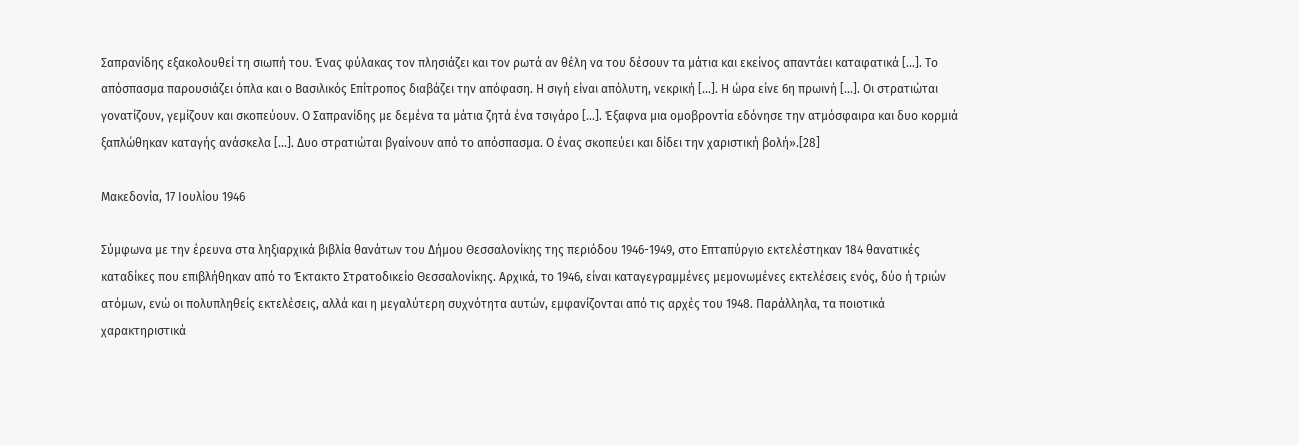Σαπρανίδης εξακολουθεί τη σιωπή του. Ένας φύλακας τον πλησιάζει και τον ρωτά αν θέλη να του δέσουν τα μάτια και εκείνος απαντάει καταφατικά [...]. Το απόσπασμα παρουσιάζει όπλα και ο Βασιλικός Επίτροπος διαβάζει την απόφαση. Η σιγή είναι απόλυτη, νεκρική [...]. Η ώρα είνε 6η πρωινή [...]. Οι στρατιώται γονατίζουν, γεμίζουν και σκοπεύουν. Ο Σαπρανίδης με δεμένα τα μάτια ζητά ένα τσιγάρο [...]. Έξαφνα μια ομοβροντία εδόνησε την ατμόσφαιρα και δυο κορμιά ξαπλώθηκαν καταγής ανάσκελα [...]. Δυο στρατιώται βγαίνουν από το απόσπασμα. Ο ένας σκοπεύει και δίδει την χαριστική βολή».[28]

Μακεδονία, 17 Ιουλίου 1946

Σύμφωνα με την έρευνα στα ληξιαρχικά βιβλία θανάτων του Δήμου Θεσσαλονίκης της περιόδου 1946-1949, στο Επταπύργιο εκτελέστηκαν 184 θανατικές καταδίκες που επιβλήθηκαν από το Έκτακτο Στρατοδικείο Θεσσαλονίκης. Αρχικά, το 1946, είναι καταγεγραμμένες μεμονωμένες εκτελέσεις ενός, δύο ή τριών ατόμων, ενώ οι πολυπληθείς εκτελέσεις, αλλά και η μεγαλύτερη συχνότητα αυτών, εμφανίζονται από τις αρχές του 1948. Παράλληλα, τα ποιοτικά χαρακτηριστικά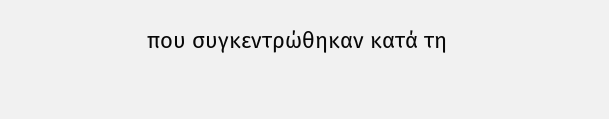που συγκεντρώθηκαν κατά τη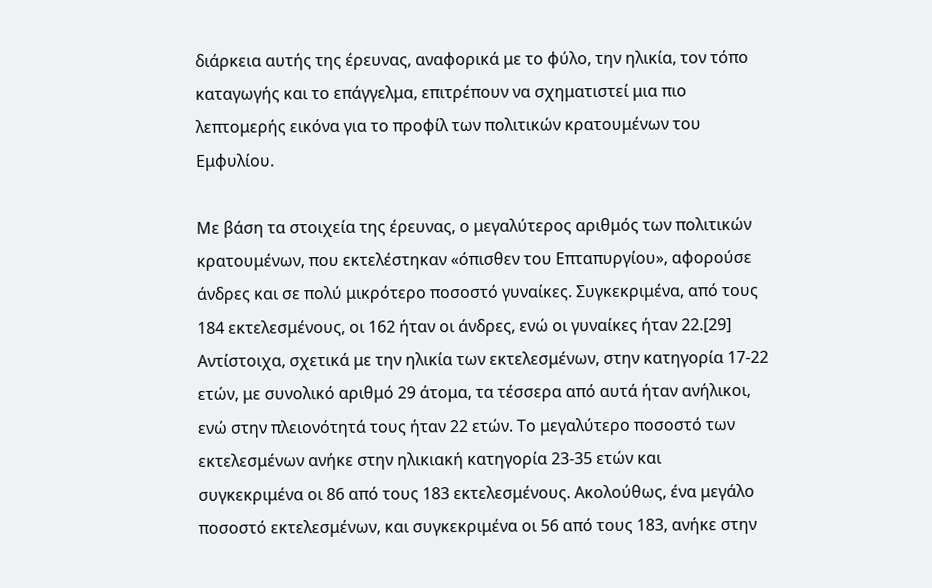διάρκεια αυτής της έρευνας, αναφορικά με το φύλο, την ηλικία, τον τόπο καταγωγής και το επάγγελμα, επιτρέπουν να σχηματιστεί μια πιο λεπτομερής εικόνα για το προφίλ των πολιτικών κρατουμένων του Εμφυλίου.

Με βάση τα στοιχεία της έρευνας, ο μεγαλύτερος αριθμός των πολιτικών κρατουμένων, που εκτελέστηκαν «όπισθεν του Επταπυργίου», αφορούσε άνδρες και σε πολύ μικρότερο ποσοστό γυναίκες. Συγκεκριμένα, από τους 184 εκτελεσμένους, οι 162 ήταν οι άνδρες, ενώ οι γυναίκες ήταν 22.[29] Αντίστοιχα, σχετικά με την ηλικία των εκτελεσμένων, στην κατηγορία 17-22 ετών, με συνολικό αριθμό 29 άτομα, τα τέσσερα από αυτά ήταν ανήλικοι, ενώ στην πλειονότητά τους ήταν 22 ετών. Το μεγαλύτερο ποσοστό των εκτελεσμένων ανήκε στην ηλικιακή κατηγορία 23-35 ετών και συγκεκριμένα οι 86 από τους 183 εκτελεσμένους. Ακολούθως, ένα μεγάλο ποσοστό εκτελεσμένων, και συγκεκριμένα οι 56 από τους 183, ανήκε στην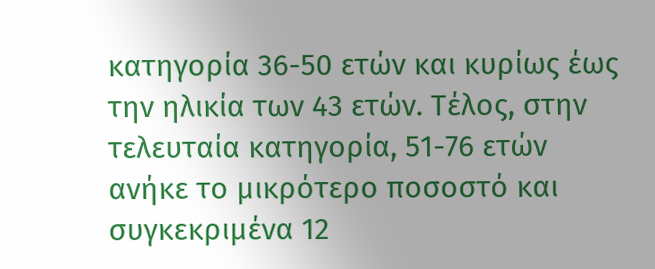κατηγορία 36-50 ετών και κυρίως έως την ηλικία των 43 ετών. Τέλος, στην τελευταία κατηγορία, 51-76 ετών ανήκε το μικρότερο ποσοστό και συγκεκριμένα 12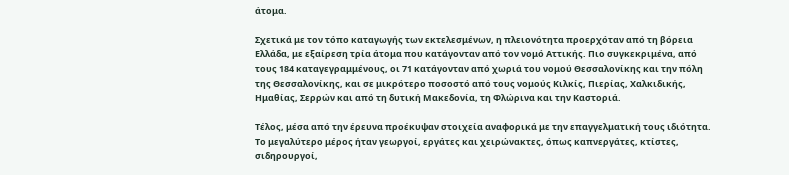άτομα.

Σχετικά με τον τόπο καταγωγής των εκτελεσμένων, η πλειονότητα προερχόταν από τη βόρεια Ελλάδα, με εξαίρεση τρία άτομα που κατάγονταν από τον νομό Αττικής. Πιο συγκεκριμένα, από τους 184 καταγεγραμμένους, οι 71 κατάγονταν από χωριά του νομού Θεσσαλονίκης και την πόλη της Θεσσαλονίκης, και σε μικρότερο ποσοστό από τους νομούς Κιλκίς, Πιερίας, Χαλκιδικής, Ημαθίας, Σερρών και από τη δυτική Μακεδονία, τη Φλώρινα και την Καστοριά.

Τέλος, μέσα από την έρευνα προέκυψαν στοιχεία αναφορικά με την επαγγελματική τους ιδιότητα. Το μεγαλύτερο μέρος ήταν γεωργοί, εργάτες και χειρώνακτες, όπως καπνεργάτες, κτίστες, σιδηρουργοί,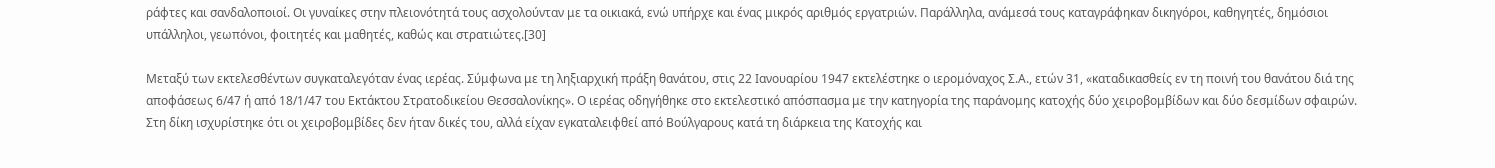ράφτες και σανδαλοποιοί. Οι γυναίκες στην πλειονότητά τους ασχολούνταν με τα οικιακά, ενώ υπήρχε και ένας μικρός αριθμός εργατριών. Παράλληλα, ανάμεσά τους καταγράφηκαν δικηγόροι, καθηγητές, δημόσιοι υπάλληλοι, γεωπόνοι, φοιτητές και μαθητές, καθώς και στρατιώτες.[30]

Μεταξύ των εκτελεσθέντων συγκαταλεγόταν ένας ιερέας. Σύμφωνα με τη ληξιαρχική πράξη θανάτου, στις 22 Ιανουαρίου 1947 εκτελέστηκε ο ιερομόναχος Σ.Α., ετών 31, «καταδικασθείς εν τη ποινή του θανάτου διά της αποφάσεως 6/47 ή από 18/1/47 του Εκτάκτου Στρατοδικείου Θεσσαλονίκης». Ο ιερέας οδηγήθηκε στο εκτελεστικό απόσπασμα με την κατηγορία της παράνομης κατοχής δύο χειροβομβίδων και δύο δεσμίδων σφαιρών. Στη δίκη ισχυρίστηκε ότι οι χειροβομβίδες δεν ήταν δικές του, αλλά είχαν εγκαταλειφθεί από Βούλγαρους κατά τη διάρκεια της Κατοχής και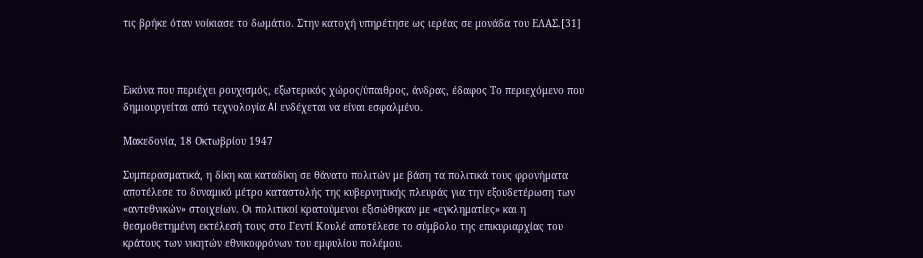τις βρήκε όταν νοίκιασε το δωμάτιο. Στην κατοχή υπηρέτησε ως ιερέας σε μονάδα του ΕΛΑΣ.[31]



Εικόνα που περιέχει ρουχισμός, εξωτερικός χώρος/ύπαιθρος, άνδρας, έδαφος Το περιεχόμενο που δημιουργείται από τεχνολογία AI ενδέχεται να είναι εσφαλμένο.

Μακεδονία, 18 Οκτωβρίου 1947

Συμπερασματικά, η δίκη και καταδίκη σε θάνατο πολιτών με βάση τα πολιτικά τους φρονήματα αποτέλεσε το δυναμικό μέτρο καταστολής της κυβερνητικής πλευράς για την εξουδετέρωση των «αντεθνικών» στοιχείων. Οι πολιτικοί κρατούμενοι εξισώθηκαν με «εγκληματίες» και η θεσμοθετημένη εκτέλεσή τους στο Γεντί Κουλέ αποτέλεσε το σύμβολο της επικυριαρχίας του κράτους των νικητών εθνικοφρόνων του εμφυλίου πολέμου.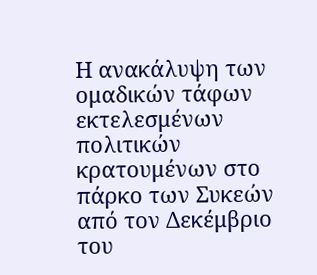Η ανακάλυψη των ομαδικών τάφων εκτελεσμένων πολιτικών κρατουμένων στο πάρκο των Συκεών από τον Δεκέμβριο του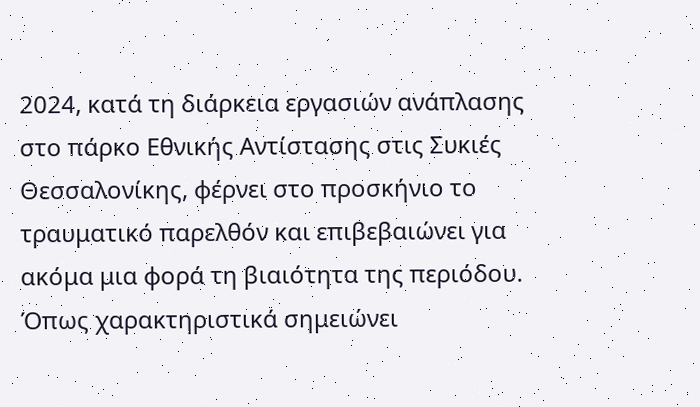2024, κατά τη διάρκεια εργασιών ανάπλασης στο πάρκο Εθνικής Αντίστασης στις Συκιές Θεσσαλονίκης, φέρνει στο προσκήνιο το τραυματικό παρελθόν και επιβεβαιώνει για ακόμα μια φορά τη βιαιότητα της περιόδου. Όπως χαρακτηριστικά σημειώνει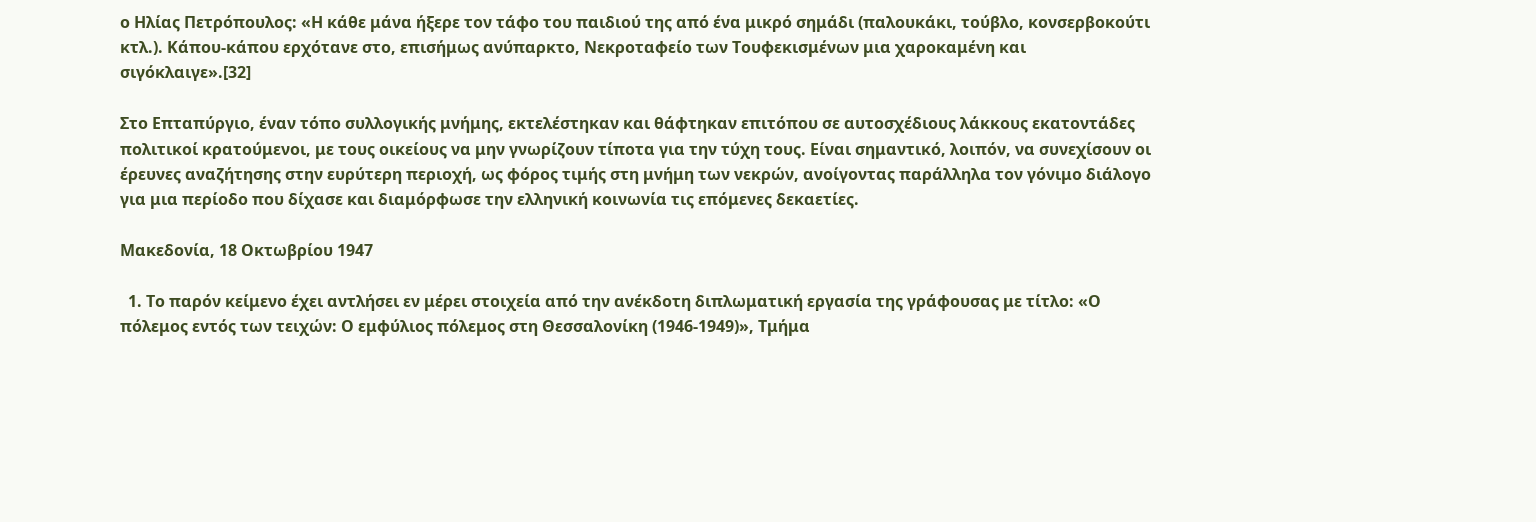ο Ηλίας Πετρόπουλος: «Η κάθε μάνα ήξερε τον τάφο του παιδιού της από ένα μικρό σημάδι (παλουκάκι, τούβλο, κονσερβοκούτι κτλ.). Κάπου-κάπου ερχότανε στο, επισήμως ανύπαρκτο, Νεκροταφείο των Τουφεκισμένων μια χαροκαμένη και σιγόκλαιγε».[32]

Στο Επταπύργιο, έναν τόπο συλλογικής μνήμης, εκτελέστηκαν και θάφτηκαν επιτόπου σε αυτοσχέδιους λάκκους εκατοντάδες πολιτικοί κρατούμενοι, με τους οικείους να μην γνωρίζουν τίποτα για την τύχη τους. Είναι σημαντικό, λοιπόν, να συνεχίσουν οι έρευνες αναζήτησης στην ευρύτερη περιοχή, ως φόρος τιμής στη μνήμη των νεκρών, ανοίγοντας παράλληλα τον γόνιμο διάλογο για μια περίοδο που δίχασε και διαμόρφωσε την ελληνική κοινωνία τις επόμενες δεκαετίες.

Μακεδονία, 18 Οκτωβρίου 1947

  1. Το παρόν κείμενο έχει αντλήσει εν μέρει στοιχεία από την ανέκδοτη διπλωματική εργασία της γράφουσας με τίτλο: «Ο πόλεμος εντός των τειχών: Ο εμφύλιος πόλεμος στη Θεσσαλονίκη (1946-1949)», Τμήμα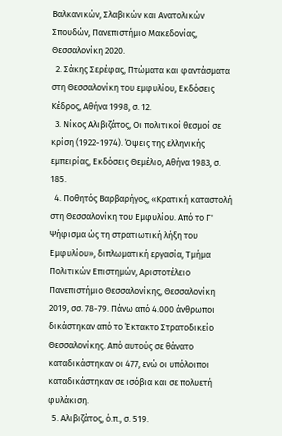Βαλκανικών, Σλαβικών και Ανατολικών Σπουδών, Πανεπιστήμιο Μακεδονίας, Θεσσαλονίκη 2020.
  2. Σάκης Σερέφας, Πτώματα και φαντάσματα στη Θεσσαλονίκη του εμφυλίου, Εκδόσεις Κέδρος, Αθήνα 1998, σ. 12.
  3. Νίκος Αλιβιζάτος, Οι πολιτικοί θεσμοί σε κρίση (1922-1974). Όψεις της ελληνικής εμπειρίας, Εκδόσεις Θεμέλιο, Αθήνα 1983, σ. 185.
  4. Ποθητός Βαρβαρήγος, «Κρατική καταστολή στη Θεσσαλονίκη του Εμφυλίου. Από το Γ' Ψήφισμα ώς τη στρατιωτική λήξη του Εμφυλίου», διπλωματική εργασία, Τμήμα Πολιτικών Επιστημών, Αριστοτέλειο Πανεπιστήμιο Θεσσαλονίκης, Θεσσαλονίκη 2019, σσ. 78-79. Πάνω από 4.000 άνθρωποι δικάστηκαν από το Έκτακτο Στρατοδικείο Θεσσαλονίκης. Από αυτούς σε θάνατο καταδικάστηκαν οι 477, ενώ οι υπόλοιποι καταδικάστηκαν σε ισόβια και σε πολυετή φυλάκιση.
  5. Αλιβιζάτος, ό.π., σ. 519.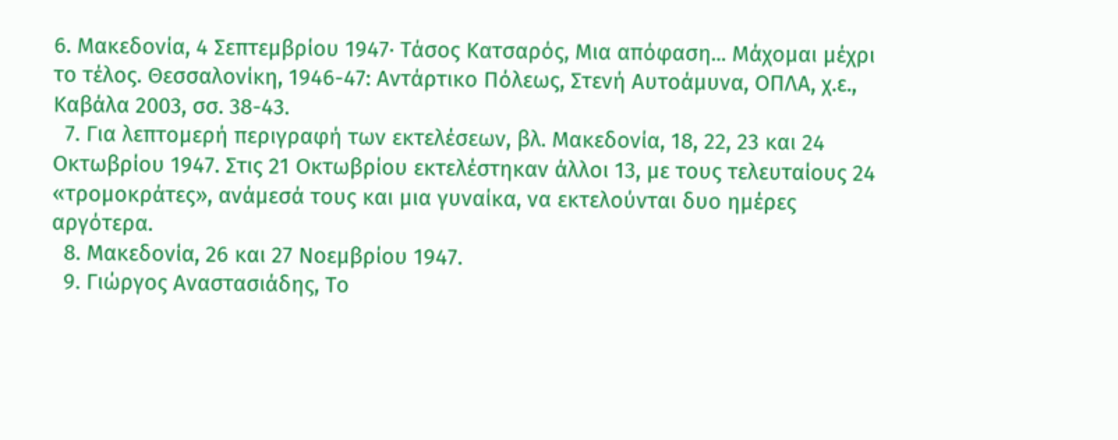6. Μακεδονία, 4 Σεπτεμβρίου 1947· Τάσος Κατσαρός, Μια απόφαση... Μάχομαι μέχρι το τέλος. Θεσσαλονίκη, 1946-47: Αντάρτικο Πόλεως, Στενή Αυτοάμυνα, ΟΠΛΑ, χ.ε., Καβάλα 2003, σσ. 38-43.
  7. Για λεπτομερή περιγραφή των εκτελέσεων, βλ. Μακεδονία, 18, 22, 23 και 24 Οκτωβρίου 1947. Στις 21 Οκτωβρίου εκτελέστηκαν άλλοι 13, με τους τελευταίους 24 «τρομοκράτες», ανάμεσά τους και μια γυναίκα, να εκτελούνται δυο ημέρες αργότερα.
  8. Μακεδονία, 26 και 27 Νοεμβρίου 1947.
  9. Γιώργος Αναστασιάδης, Το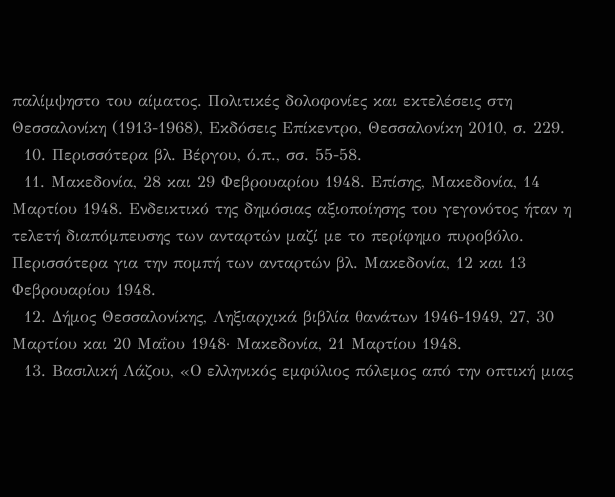παλίμψηστο του αίματος. Πολιτικές δολοφονίες και εκτελέσεις στη Θεσσαλονίκη (1913-1968), Εκδόσεις Επίκεντρο, Θεσσαλονίκη 2010, σ. 229.
  10. Περισσότερα βλ. Βέργου, ό.π., σσ. 55-58.
  11. Μακεδονία, 28 και 29 Φεβρουαρίου 1948. Επίσης, Μακεδονία, 14 Μαρτίου 1948. Ενδεικτικό της δημόσιας αξιοποίησης του γεγονότος ήταν η τελετή διαπόμπευσης των ανταρτών μαζί με το περίφημο πυροβόλο. Περισσότερα για την πομπή των ανταρτών βλ. Μακεδονία, 12 και 13 Φεβρουαρίου 1948.
  12. Δήμος Θεσσαλονίκης, Ληξιαρχικά βιβλία θανάτων 1946-1949, 27, 30 Μαρτίου και 20 Μαΐου 1948· Μακεδονία, 21 Μαρτίου 1948.
  13. Βασιλική Λάζου, «Ο ελληνικός εμφύλιος πόλεμος από την οπτική μιας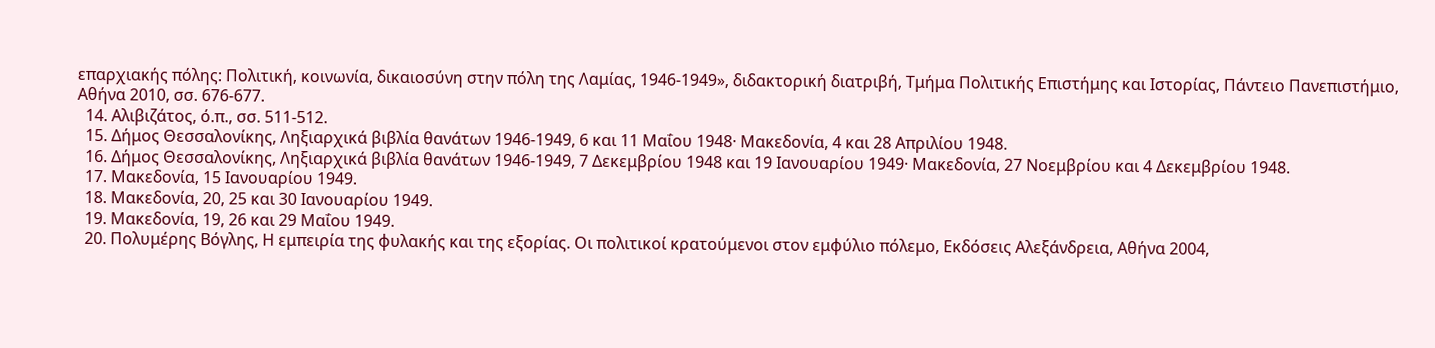επαρχιακής πόλης: Πολιτική, κοινωνία, δικαιοσύνη στην πόλη της Λαμίας, 1946-1949», διδακτορική διατριβή, Τμήμα Πολιτικής Επιστήμης και Ιστορίας, Πάντειο Πανεπιστήμιο, Αθήνα 2010, σσ. 676-677.
  14. Αλιβιζάτος, ό.π., σσ. 511-512.
  15. Δήμος Θεσσαλονίκης, Ληξιαρχικά βιβλία θανάτων 1946-1949, 6 και 11 Μαΐου 1948· Μακεδονία, 4 και 28 Απριλίου 1948.
  16. Δήμος Θεσσαλονίκης, Ληξιαρχικά βιβλία θανάτων 1946-1949, 7 Δεκεμβρίου 1948 και 19 Ιανουαρίου 1949· Μακεδονία, 27 Νοεμβρίου και 4 Δεκεμβρίου 1948.
  17. Μακεδονία, 15 Ιανουαρίου 1949.
  18. Μακεδονία, 20, 25 και 30 Ιανουαρίου 1949.
  19. Μακεδονία, 19, 26 και 29 Μαΐου 1949.
  20. Πολυμέρης Βόγλης, Η εμπειρία της φυλακής και της εξορίας. Οι πολιτικοί κρατούμενοι στον εμφύλιο πόλεμο, Εκδόσεις Αλεξάνδρεια, Αθήνα 2004,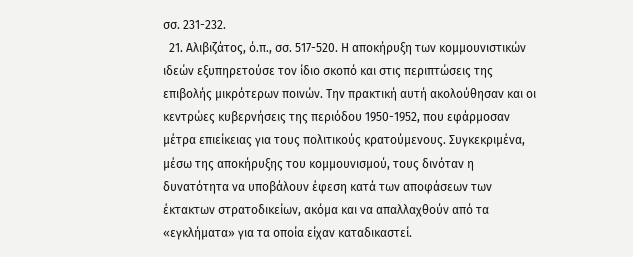σσ. 231-232.
  21. Αλιβιζάτος, ό.π., σσ. 517-520. Η αποκήρυξη των κομμουνιστικών ιδεών εξυπηρετούσε τον ίδιο σκοπό και στις περιπτώσεις της επιβολής μικρότερων ποινών. Την πρακτική αυτή ακολούθησαν και οι κεντρώες κυβερνήσεις της περιόδου 1950-1952, που εφάρμοσαν μέτρα επιείκειας για τους πολιτικούς κρατούμενους. Συγκεκριμένα, μέσω της αποκήρυξης του κομμουνισμού, τους δινόταν η δυνατότητα να υποβάλουν έφεση κατά των αποφάσεων των έκτακτων στρατοδικείων, ακόμα και να απαλλαχθούν από τα «εγκλήματα» για τα οποία είχαν καταδικαστεί.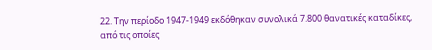22. Την περίοδο 1947-1949 εκδόθηκαν συνολικά 7.800 θανατικές καταδίκες, από τις οποίες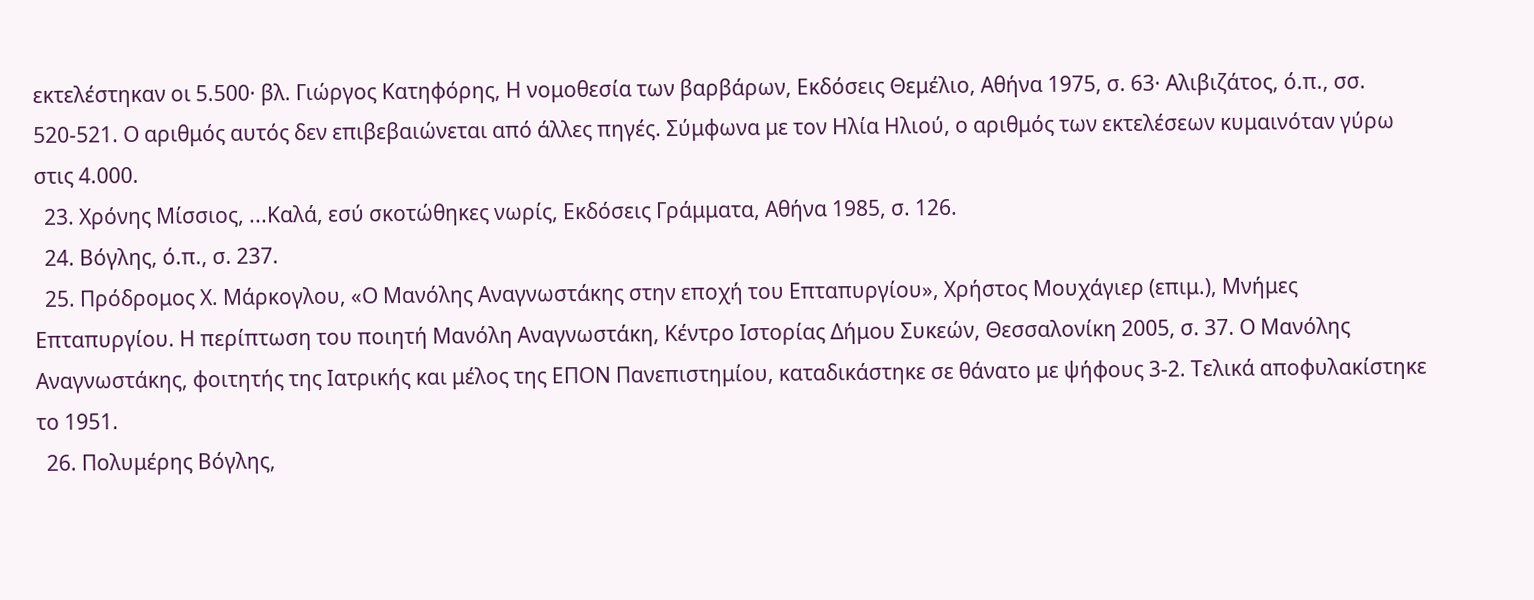εκτελέστηκαν οι 5.500· βλ. Γιώργος Κατηφόρης, Η νομοθεσία των βαρβάρων, Εκδόσεις Θεμέλιο, Αθήνα 1975, σ. 63· Αλιβιζάτος, ό.π., σσ. 520-521. Ο αριθμός αυτός δεν επιβεβαιώνεται από άλλες πηγές. Σύμφωνα με τον Ηλία Ηλιού, ο αριθμός των εκτελέσεων κυμαινόταν γύρω στις 4.000.
  23. Χρόνης Μίσσιος, ...Καλά, εσύ σκοτώθηκες νωρίς, Εκδόσεις Γράμματα, Αθήνα 1985, σ. 126.
  24. Βόγλης, ό.π., σ. 237.
  25. Πρόδρομος Χ. Μάρκογλου, «Ο Μανόλης Αναγνωστάκης στην εποχή του Επταπυργίου», Χρήστος Μουχάγιερ (επιμ.), Μνήμες Επταπυργίου. Η περίπτωση του ποιητή Μανόλη Αναγνωστάκη, Κέντρο Ιστορίας Δήμου Συκεών, Θεσσαλονίκη 2005, σ. 37. Ο Μανόλης Αναγνωστάκης, φοιτητής της Ιατρικής και μέλος της ΕΠΟΝ Πανεπιστημίου, καταδικάστηκε σε θάνατο με ψήφους 3-2. Τελικά αποφυλακίστηκε το 1951.
  26. Πολυμέρης Βόγλης,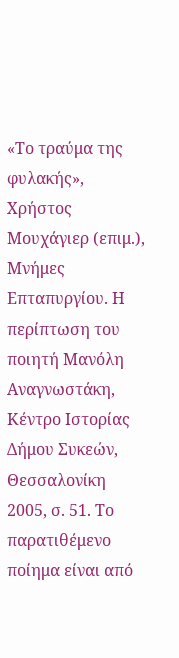«Το τραύμα της φυλακής», Χρήστος Μουχάγιερ (επιμ.), Μνήμες Επταπυργίου. Η περίπτωση του ποιητή Μανόλη Αναγνωστάκη, Κέντρο Ιστορίας Δήμου Συκεών, Θεσσαλονίκη 2005, σ. 51. Το παρατιθέμενο ποίημα είναι από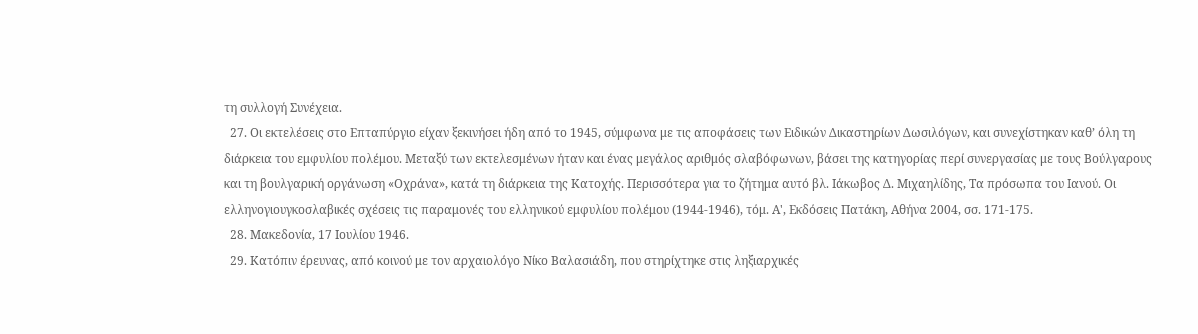τη συλλογή Συνέχεια.
  27. Οι εκτελέσεις στο Επταπύργιο είχαν ξεκινήσει ήδη από το 1945, σύμφωνα με τις αποφάσεις των Ειδικών Δικαστηρίων Δωσιλόγων, και συνεχίστηκαν καθ’ όλη τη διάρκεια του εμφυλίου πολέμου. Μεταξύ των εκτελεσμένων ήταν και ένας μεγάλος αριθμός σλαβόφωνων, βάσει της κατηγορίας περί συνεργασίας με τους Βούλγαρους και τη βουλγαρική οργάνωση «Οχράνα», κατά τη διάρκεια της Κατοχής. Περισσότερα για το ζήτημα αυτό βλ. Ιάκωβος Δ. Μιχαηλίδης, Τα πρόσωπα του Ιανού. Οι ελληνογιουγκοσλαβικές σχέσεις τις παραμονές του ελληνικού εμφυλίου πολέμου (1944-1946), τόμ. Α', Εκδόσεις Πατάκη, Αθήνα 2004, σσ. 171-175.
  28. Μακεδονία, 17 Ιουλίου 1946.
  29. Κατόπιν έρευνας, από κοινού με τον αρχαιολόγο Νίκο Βαλασιάδη, που στηρίχτηκε στις ληξιαρχικές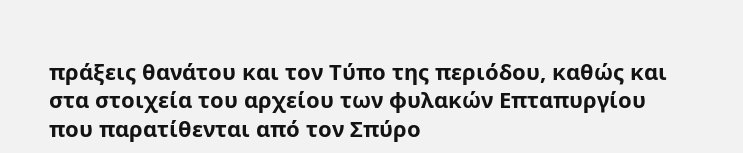πράξεις θανάτου και τον Τύπο της περιόδου, καθώς και στα στοιχεία του αρχείου των φυλακών Επταπυργίου που παρατίθενται από τον Σπύρο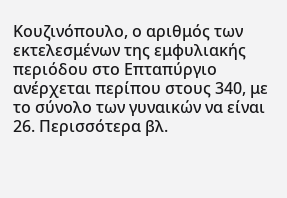Κουζινόπουλο, ο αριθμός των εκτελεσμένων της εμφυλιακής περιόδου στο Επταπύργιο ανέρχεται περίπου στους 340, με το σύνολο των γυναικών να είναι 26. Περισσότερα βλ.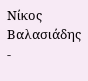Νίκος Βαλασιάδης -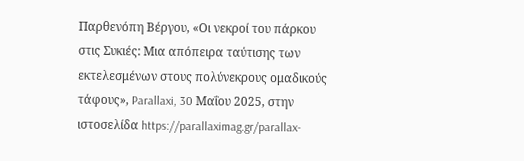Παρθενόπη Βέργου, «Οι νεκροί του πάρκου στις Συκιές: Μια απόπειρα ταύτισης των εκτελεσμένων στους πολύνεκρους ομαδικούς τάφους», Parallaxi, 30 Μαΐου 2025, στην ιστοσελίδα https://parallaximag.gr/parallax-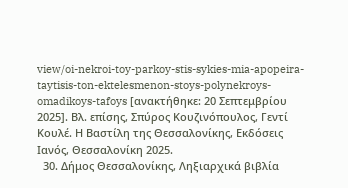view/oi-nekroi-toy-parkoy-stis-sykies-mia-apopeira-taytisis-ton-ektelesmenon-stoys-polynekroys-omadikoys-tafoys [ανακτήθηκε: 20 Σεπτεμβρίου 2025]. Βλ. επίσης, Σπύρος Κουζινόπουλος, Γεντί Κουλέ. Η Βαστίλη της Θεσσαλονίκης, Εκδόσεις Ιανός, Θεσσαλονίκη 2025.
  30. Δήμος Θεσσαλονίκης, Ληξιαρχικά βιβλία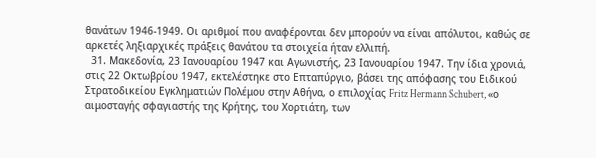θανάτων 1946-1949. Οι αριθμοί που αναφέρονται δεν μπορούν να είναι απόλυτοι, καθώς σε αρκετές ληξιαρχικές πράξεις θανάτου τα στοιχεία ήταν ελλιπή.
  31. Μακεδονία, 23 Ιανουαρίου 1947 και Αγωνιστής, 23 Ιανουαρίου 1947. Την ίδια χρονιά, στις 22 Οκτωβρίου 1947, εκτελέστηκε στο Επταπύργιο, βάσει της απόφασης του Ειδικού Στρατοδικείου Εγκληματιών Πολέμου στην Αθήνα, ο επιλοχίας Fritz Hermann Schubert, «ο αιμοσταγής σφαγιαστής της Κρήτης, του Χορτιάτη, των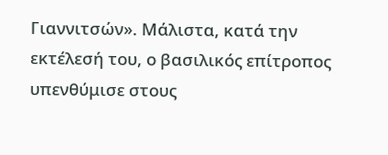Γιαννιτσών». Μάλιστα, κατά την εκτέλεσή του, ο βασιλικός επίτροπος υπενθύμισε στους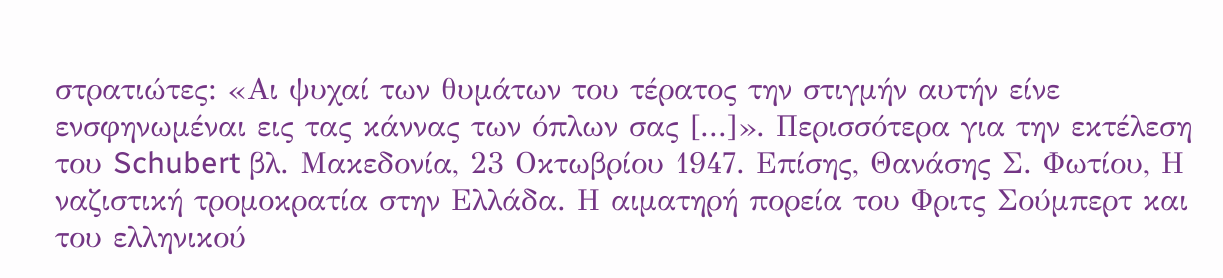στρατιώτες: «Αι ψυχαί των θυμάτων του τέρατος την στιγμήν αυτήν είνε ενσφηνωμέναι εις τας κάννας των όπλων σας [...]». Περισσότερα για την εκτέλεση του Schubert βλ. Μακεδονία, 23 Οκτωβρίου 1947. Επίσης, Θανάσης Σ. Φωτίου, Η ναζιστική τρομοκρατία στην Ελλάδα. Η αιματηρή πορεία του Φριτς Σούμπερτ και του ελληνικού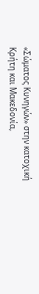«Σώματος Κυνηγών» στην κατοχική Κρήτη και Μακεδονία,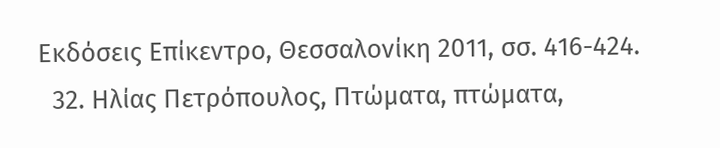Εκδόσεις Επίκεντρο, Θεσσαλονίκη 2011, σσ. 416-424.
  32. Ηλίας Πετρόπουλος, Πτώματα, πτώματα,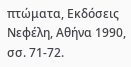πτώματα, Εκδόσεις Νεφέλη, Αθήνα 1990, σσ. 71-72.